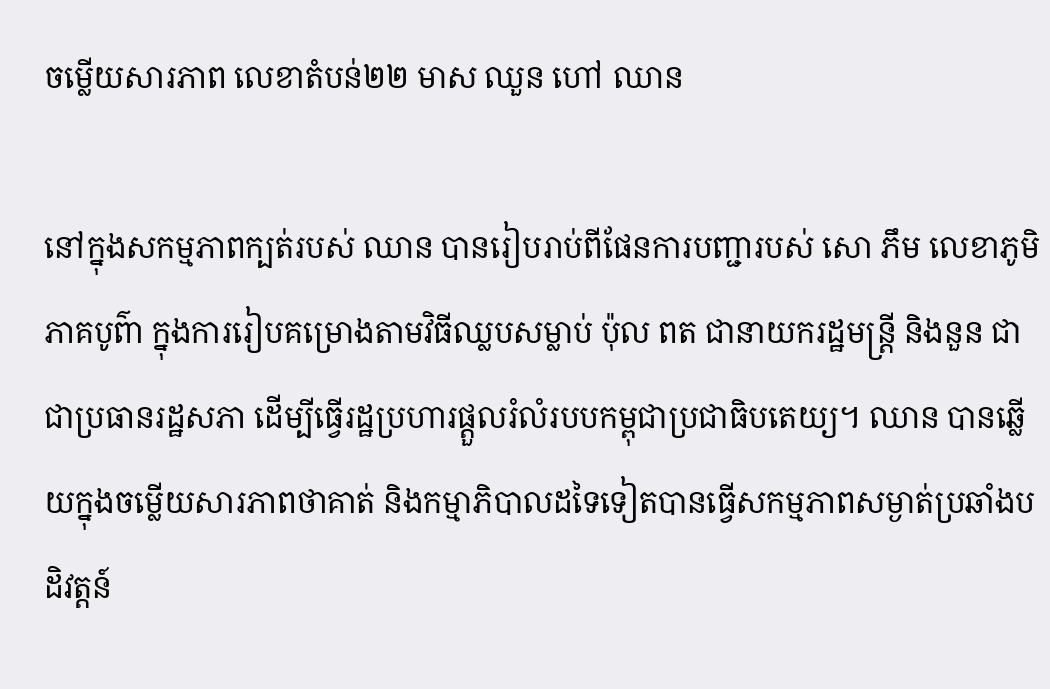ចម្លើយសារភាព លេខាតំបន់២២ មាស ឈួន ហៅ ឈាន

នៅក្នុងសកម្មភាពក្បត់របស់ ឈាន បានរៀបរាប់ពីផែនការបញ្ជារបស់ សោ ភឹម លេខាភូមិភាគបូព៌ា ក្នុងការរៀបគម្រោងតាមវិធីឈ្លបសម្លាប់ ប៉ុល ពត ជានាយករដ្ឋមន្រ្តី និងនួន ជា ជាប្រធានរដ្ឋសភា ដើម្បីធ្វើរដ្ឋប្រហារផ្តួលរំលំរបបកម្ពុជាប្រជាធិបតេយ្យ។ ឈាន បានឆ្លើយក្នុងចម្លើយសារភាពថាគាត់ និងកម្មាភិបាលដទៃទៀតបានធ្វើសកម្មភាពសម្ងាត់ប្រឆាំងបដិវត្ដន៍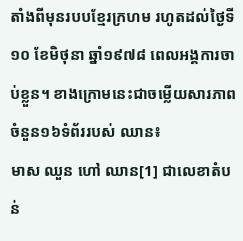តាំងពីមុនរបបខ្មែរក្រហម រហូតដល់ថ្ងៃទី១០ ខែមិថុនា ឆ្នាំ១៩៧៨ ពេលអង្គការចាប់ខ្លួន។ ខាងក្រោមនេះជាចម្លើយសារភាពចំនួន១៦ទំព័ររបស់ ឈាន៖
មាស ឈួន ហៅ ឈាន[1] ជាលេខាតំបន់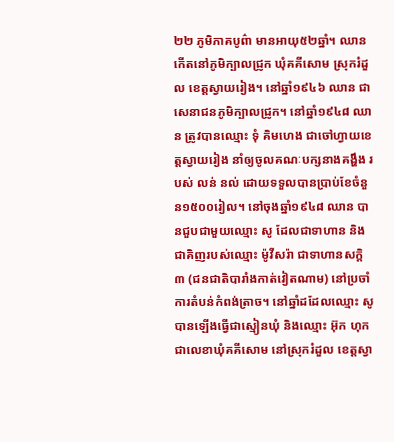២២ ភូមិភាគបូព៌ា មានអាយុ៥២ឆ្នាំ។ ឈាន កើតនៅភូមិក្បាលជ្រូក ឃុំគគីសោម ស្រុករំដួល ខេត្ដស្វាយរៀង។ នៅឆ្នាំ១៩៤៦ ឈាន ជាសេនាជនភូមិក្បាលជ្រូក។ នៅឆ្នាំ១៩៤៨ ឈាន ត្រូវបានឈ្មោះ ទុំ គិមហេង ជាចៅហ្វាយខេត្តស្វាយរៀង នាំឲ្យចូលគណៈបក្សនាងគង្ហឹង របស់ លន់ នល់ ដោយទទួលបានប្រាប់ខែចំនួន១៥០០រៀល។ នៅចុងឆ្នាំ១៩៤៨ ឈាន បានជួបជាមួយឈ្មោះ សូ ដែលជាទាហាន និងជាគិញរបស់ឈ្មោះ ម៉ូវីសរ៉ា ជាទាហានសក្តិ៣ (ជនជាតិបារាំងកាត់វៀតណាម) នៅប្រចាំការតំបន់កំពង់ត្រាច។ នៅឆ្នាំដដែលឈ្មោះ សូ បានឡើងធ្វើជាស្មៀនឃុំ និងឈ្មោះ អ៊ុក ហុក ជាលេខាឃុំគគីសោម នៅស្រុករំដួល ខេត្តស្វា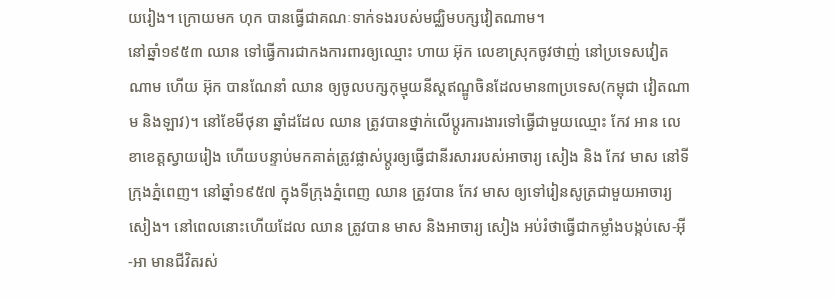យរៀង។ ក្រោយមក ហុក បានធ្វើជាគណៈទាក់ទងរបស់មជ្ឈិមបក្សវៀតណាម។
នៅឆ្នាំ១៩៥៣ ឈាន ទៅធ្វើការជាកងការពារឲ្យឈ្មោះ ហាយ អ៊ុក លេខាស្រុកចូវថាញ់ នៅប្រទេសវៀតណាម ហើយ អ៊ុក បានណែនាំ ឈាន ឲ្យចូលបក្សកុម្មុយនីស្តឥណ្ឌូចិនដែលមាន៣ប្រទេស(កម្ពុជា វៀតណាម និងឡាវ)។ នៅខែមីថុនា ឆ្នាំដដែល ឈាន ត្រូវបានថ្នាក់លើប្តូរការងារទៅធ្វើជាមួយឈ្មោះ កែវ អាន លេខាខេត្តស្វាយរៀង ហើយបន្ទាប់មកគាត់ត្រូវផ្លាស់ប្តូរឲ្យធ្វើជានីរសាររបស់អាចារ្យ សៀង និង កែវ មាស នៅទីក្រុងភ្នំពេញ។ នៅឆ្នាំ១៩៥៧ ក្នុងទីក្រុងភ្នំពេញ ឈាន ត្រូវបាន កែវ មាស ឲ្យទៅរៀនសូត្រជាមួយអាចារ្យ សៀង។ នៅពេលនោះហើយដែល ឈាន ត្រូវបាន មាស និងអាចារ្យ សៀង អប់រំថាធ្វើជាកម្លាំងបង្កប់សេ-អ៊ី-អា មានជីវិតរស់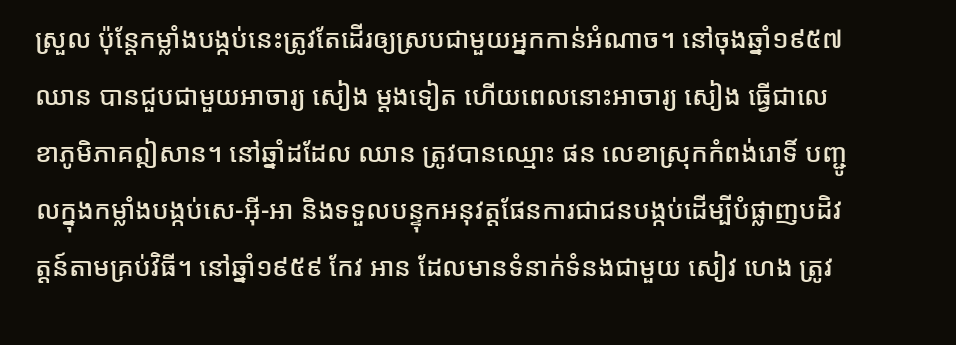ស្រួល ប៉ុន្តែកម្លាំងបង្កប់នេះត្រូវតែដើរឲ្យស្របជាមួយអ្នកកាន់អំណាច។ នៅចុងឆ្នាំ១៩៥៧ ឈាន បានជួបជាមួយអាចារ្យ សៀង ម្តងទៀត ហើយពេលនោះអាចារ្យ សៀង ធ្វើជាលេខាភូមិភាគឦសាន។ នៅឆ្នាំដដែល ឈាន ត្រូវបានឈ្មោះ ផន លេខាស្រុកកំពង់រោទិ៍ បញ្ជូលក្នុងកម្លាំងបង្កប់សេ-អ៊ី-អា និងទទួលបន្ទុកអនុវត្តផែនការជាជនបង្កប់ដើម្បីបំផ្លាញបដិវត្តន៍តាមគ្រប់វិធី។ នៅឆ្នាំ១៩៥៩ កែវ អាន ដែលមានទំនាក់ទំនងជាមួយ សៀវ ហេង ត្រូវ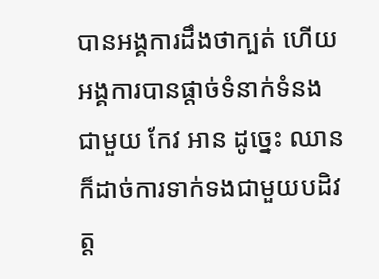បានអង្គការដឹងថាក្បត់ ហើយអង្គការបានផ្តាច់ទំនាក់ទំនងជាមួយ កែវ អាន ដូច្នេះ ឈាន ក៏ដាច់ការទាក់ទងជាមួយបដិវត្ត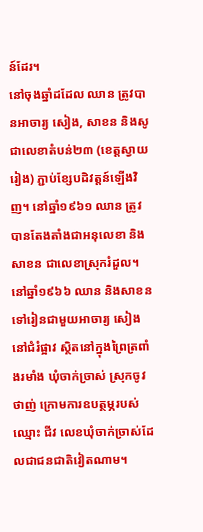ន៍ដែរ។
នៅចុងឆ្នាំដដែល ឈាន ត្រូវបានអាចារ្យ សៀង, សាខន និងសូ ជាលេខាតំបន់២៣ (ខេត្តស្វាយរៀង) ភ្ជាប់ខ្សែបដិវត្តន៍ឡើងវិញ។ នៅឆ្នាំ១៩៦១ ឈាន ត្រូវបានតែងតាំងជាអនុលេខា និងសាខន ជាលេខាស្រុករំដួល។ នៅឆ្នាំ១៩៦៦ ឈាន និងសាខន ទៅរៀនជាមួយអាចារ្យ សៀង នៅជំរំផ្អាវ ស្ថិតនៅក្នុងព្រៃត្រពាំងរមាំង ឃុំចាក់ច្រាស់ ស្រុកចូវថាញ់ ក្រោមការឧបត្ថម្ភរបស់ឈ្មោះ ជីវ លេខឃុំចាក់ចា្រស់ដែលជាជនជាតិវៀតណាម។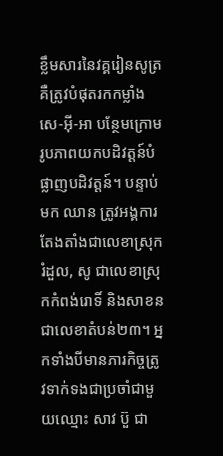ខ្លឹមសារនៃវគ្គរៀនសូត្រគឺត្រូវបំផុតរកកម្លាំងសេ-អ៊ី-អា បន្ថែមក្រោមរូបភាពយកបដិវត្តន៍បំផ្លាញបដិវត្តន៍។ បន្ទាប់មក ឈាន ត្រូវអង្គការតែងតាំងជាលេខាស្រុករំដួល, សូ ជាលេខាស្រុកកំពង់រោទិ៍ និងសាខន ជាលេខាតំបន់២៣។ អ្នកទាំងបីមានភារកិច្ចត្រូវទាក់ទងជាប្រចាំជាមួយឈ្មោះ សាវ ប៊ួ ជា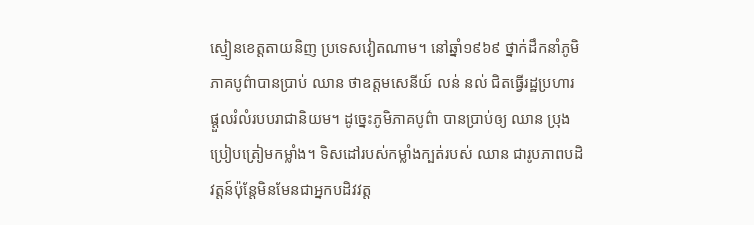ស្មៀនខេត្តតាយនិញ ប្រទេសវៀតណាម។ នៅឆ្នាំ១៩៦៩ ថ្នាក់ដឹកនាំភូមិភាគបូព៌ាបានប្រាប់ ឈាន ថាឧត្តមសេនីយ៍ លន់ នល់ ជិតធ្វើរដ្ឋប្រហារផ្តួលរំលំរបបរាជានិយម។ ដូច្នេះភូមិភាគបូព៌ា បានប្រាប់ឲ្យ ឈាន ប្រុងប្រៀបត្រៀមកម្លាំង។ ទិសដៅរបស់កម្លាំងក្បត់របស់ ឈាន ជារូបភាពបដិវត្តន៍ប៉ុន្តែមិនមែនជាអ្នកបដិវវត្ត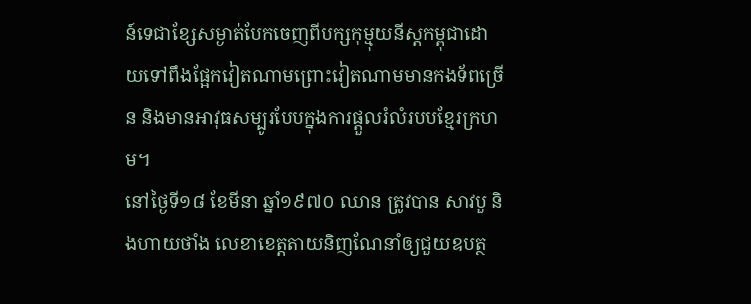ន៍ទេជាខ្សែសម្ងាត់បែកចេញពីបក្សកុម្មុយនីស្តកម្ពុជាដោយទៅពឹងផ្អែកវៀតណាមព្រោះវៀតណាមមានកងទ័ពច្រើន និងមានអាវុធសម្បូរបែបក្នុងការផ្តួលរំលំរបបខ្មែរក្រហម។
នៅថ្ងៃទី១៨ ខែមីនា ឆ្នាំ១៩៧០ ឈាន ត្រូវបាន សាវបួ និងហាយថាំង លេខាខេត្តតាយនិញណែនាំឲ្យជួយឧបត្ថ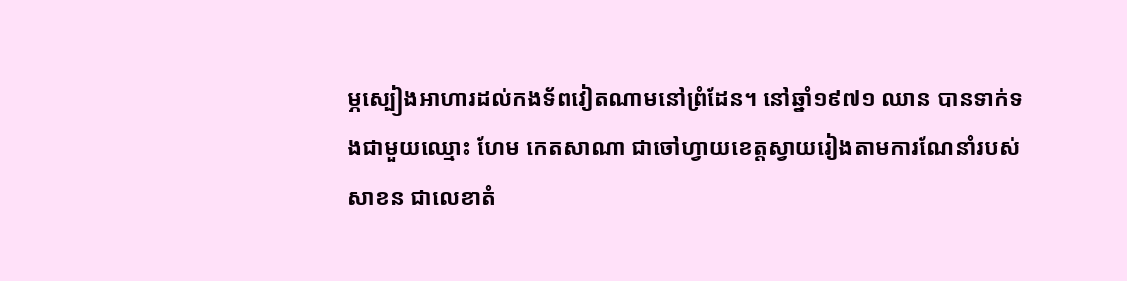ម្ភស្បៀងអាហារដល់កងទ័ពវៀតណាមនៅព្រំដែន។ នៅឆ្នាំ១៩៧១ ឈាន បានទាក់ទងជាមួយឈ្មោះ ហែម កេតសាណា ជាចៅហ្វាយខេត្តស្វាយរៀងតាមការណែនាំរបស់ សាខន ជាលេខាតំ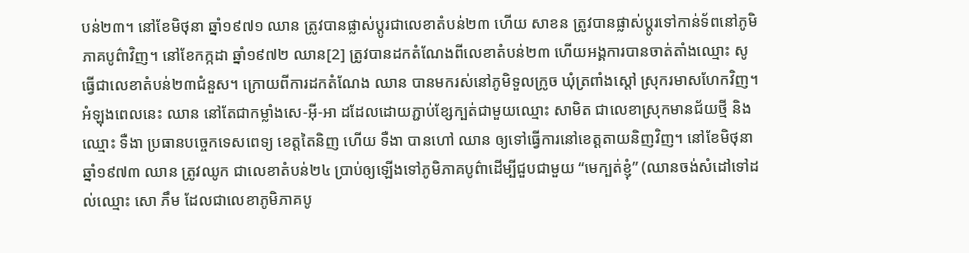បន់២៣។ នៅខែមិថុនា ឆ្នាំ១៩៧១ ឈាន ត្រូវបានផ្លាស់ប្តូរជាលេខាតំបន់២៣ ហើយ សាខន ត្រូវបានផ្លាស់ប្តូរទៅកាន់ទ័ពនៅភូមិភាគបូព៌ាវិញ។ នៅខែកក្កដា ឆ្នាំ១៩៧២ ឈាន[2] ត្រូវបានដកតំណែងពីលេខាតំបន់២៣ ហើយអង្គការបានចាត់តាំងឈ្មោះ សូ ធ្វើជាលេខាតំបន់២៣ជំនួស។ ក្រោយពីការដកតំណែង ឈាន បានមករស់នៅភូមិទួលក្រូច ឃុំត្រពាំងស្តៅ ស្រុករមាសហែកវិញ។ អំឡុងពេលនេះ ឈាន នៅតែជាកម្លាំងសេ-អ៊ី-អា ដដែលដោយភ្ជាប់ខ្សែក្បត់ជាមួយឈ្មោះ សាមិត ជាលេខាស្រុកមានជ័យថ្មី និងឈ្មោះ ទឺងា ប្រធានបច្ចេកទេសពេទ្យ ខេត្តតៃនិញ ហើយ ទឺងា បានហៅ ឈាន ឲ្យទៅធ្វើការនៅខេត្តតាយនិញវិញ។ នៅខែមិថុនា ឆ្នាំ១៩៧៣ ឈាន ត្រូវឈូក ជាលេខាតំបន់២៤ ប្រាប់ឲ្យឡើងទៅភូមិភាគបូព៌ាដើម្បីជួបជាមួយ “មេក្បត់ខ្ញុំ” (ឈានចង់សំដៅទៅដល់ឈ្មោះ សោ ភឹម ដែលជាលេខាភូមិភាគបូ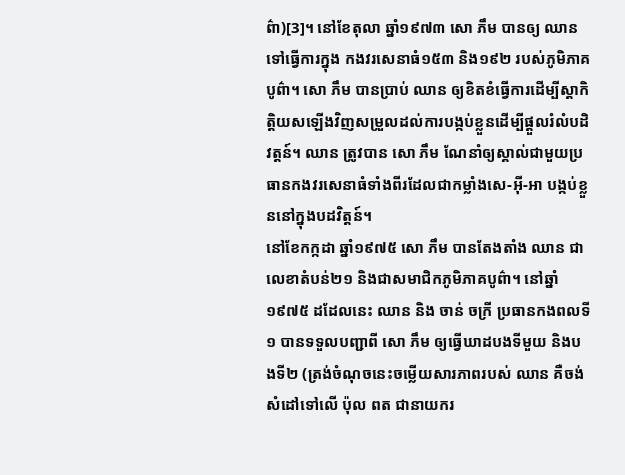ព៌ា)[3]។ នៅខែតុលា ឆ្នាំ១៩៧៣ សោ ភឹម បានឲ្យ ឈាន ទៅធ្វើការក្នុង កងវរសេនាធំ១៥៣ និង១៩២ របស់ភូមិភាគបូព៌ា។ សោ ភឹម បានប្រាប់ ឈាន ឲ្យខិតខំធ្វើការដើម្បីស្តាកិតិ្តយសឡើងវិញសម្រួលដល់ការបង្កប់ខ្លួនដើម្បីផ្តួលរំលំបដិវត្តន៍។ ឈាន ត្រូវបាន សោ ភឹម ណែនាំឲ្យស្គាល់ជាមួយប្រធានកងវរសេនាធំទាំងពីរដែលជាកម្លាំងសេ-អ៊ី-អា បង្កប់ខ្លួននៅក្នុងបដវិត្តន៍។
នៅខែកក្កដា ឆ្នាំ១៩៧៥ សោ ភឹម បានតែងតាំង ឈាន ជាលេខាតំបន់២១ និងជាសមាជិកភូមិភាគបូព៌ា។ នៅឆ្នាំ១៩៧៥ ដដែលនេះ ឈាន និង ចាន់ ចក្រី ប្រធានកងពលទី១ បានទទួលបញ្ជាពី សោ ភឹម ឲ្យធ្វើឃាដបងទីមួយ និងបងទី២ (ត្រង់ចំណុចនេះចម្លើយសារភាពរបស់ ឈាន គឺចង់សំដៅទៅលើ ប៉ុល ពត ជានាយករ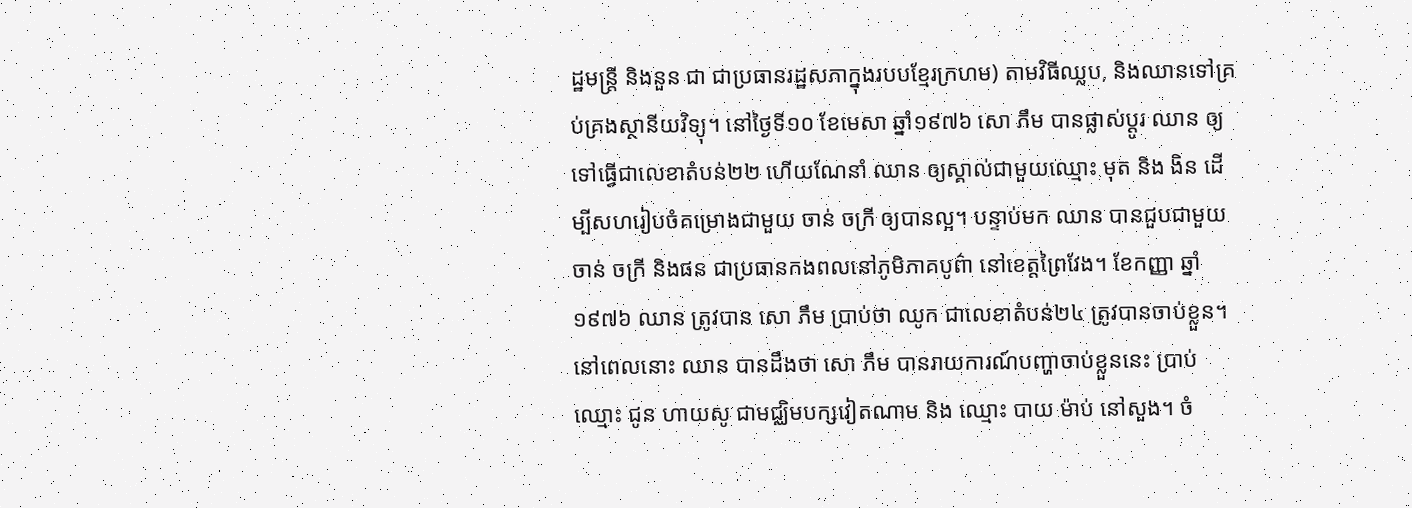ដ្ឋមន្រ្តី និងនួន ជា ជាប្រធានរដ្ឋសភាក្នុងរបបខ្មែរក្រហម) តាមវិធីឈ្លប, និងឈានទៅគ្រប់គ្រងស្ថានីយវិទ្យុ។ នៅថ្ងៃទី១០ ខែមេសា ឆ្នាំ១៩៧៦ សោ ភឹម បានផ្លាស់ប្តូរ ឈាន ឲ្យទៅធ្វើជាលេខាតំបន់២២ ហើយណែនាំ ឈាន ឲ្យស្គាល់ជាមួយឈ្មោះ មុត និង ងិន ដើម្បីសហរៀបចំគម្រោងជាមួយ ចាន់ ចក្រី ឲ្យបានល្អ។ បន្ទាប់មក ឈាន បានជួបជាមួយ ចាន់ ចក្រី និងផន ជាប្រធានកងពលនៅភូមិភាគបូព៌ា នៅខេត្តព្រៃវែង។ ខែកញ្ញា ឆ្នាំ១៩៧៦ ឈាន ត្រូវបាន សោ ភឹម ប្រាប់ថា ឈូក ជាលេខាតំបន់២៤ ត្រូវបានចាប់ខ្លួន។ នៅពេលនោះ ឈាន បានដឹងថា សោ ភឹម បានរាយការណ៍បញ្ហាចាប់ខ្លួននេះ ប្រាប់ ឈ្មោះ ជូន ហាយសូ ជាមជ្ឈិមបក្សវៀតណាម និង ឈ្មោះ បាយ ម៉ាប់ នៅសួង។ ចំ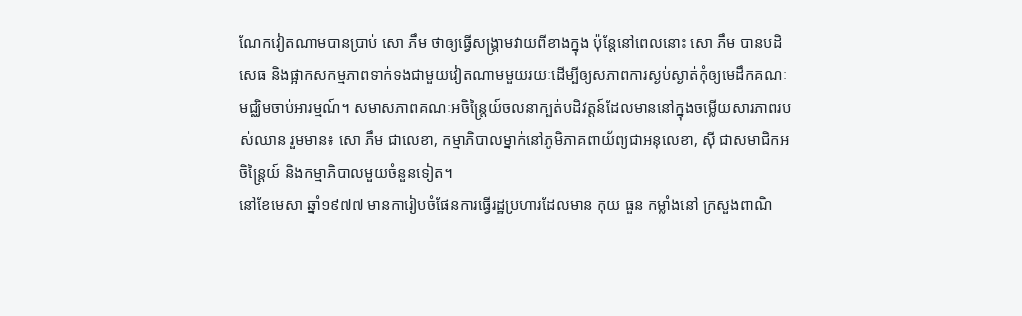ណែកវៀតណាមបានប្រាប់ សោ ភឹម ថាឲ្យធ្វើសង្រ្គាមវាយពីខាងក្នុង ប៉ុន្តែនៅពេលនោះ សោ ភឹម បានបដិសេធ និងផ្អាកសកម្មភាពទាក់ទងជាមួយវៀតណាមមួយរយៈដើម្បីឲ្យសភាពការស្ងប់ស្ងាត់កុំឲ្យមេដឹកគណៈមជ្ឈិមចាប់អារម្មណ៍។ សមាសភាពគណៈអចិន្រ្តៃយ៍ចលនាក្បត់បដិវត្តន៍ដែលមាននៅក្នុងចម្លើយសារភាពរបស់ឈាន រួមមាន៖ សោ ភឹម ជាលេខា, កម្មាភិបាលម្នាក់នៅភូមិភាគពាយ័ព្យជាអនុលេខា, ស៊ី ជាសមាជិកអចិន្ត្រៃយ៍ និងកម្មាភិបាលមួយចំនួនទៀត។
នៅខែមេសា ឆ្នាំ១៩៧៧ មានការៀបចំផែនការធ្វើរដ្ឋប្រហារដែលមាន កុយ ធួន កម្លាំងនៅ ក្រសួងពាណិ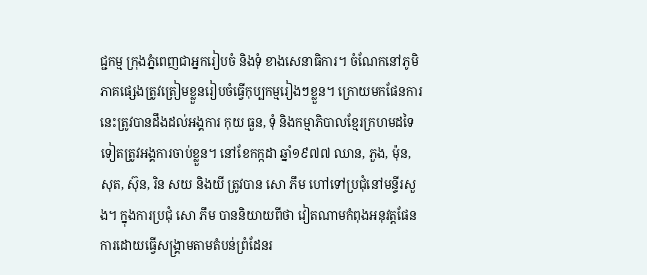ជ្ជកម្ម ក្រុងភ្នំពេញជាអ្នករៀបចំ និងទុំ ខាងសេនាធិការ។ ចំណែកនៅភូមិភាគផ្សេងត្រូវត្រៀមខ្លួនរៀបចំធ្វើកុប្បកម្មរៀងៗខ្លួន។ ក្រោយមកផែនការនេះត្រូវបានដឹងដល់អង្គការ កុយ ធួន, ទុំ និងកម្មាភិបាលខ្មែរក្រហមដទៃទៀតត្រូវអង្គការចាប់ខ្លួន។ នៅខែកក្កដា ឆ្នាំ១៩៧៧ ឈាន, ភួង, ម៉ុន, សុត, ស៊ុន, រិន សយ និងយី ត្រូវបាន សោ ភឹម ហៅទៅប្រជុំនៅមន្ទីរសួង។ ក្នុងការប្រជុំ សោ ភឹម បាននិយាយពីថា វៀតណាមកំពុងអនុវត្តផែនការដោយធ្វើសង្រ្គាមតាមតំបន់ព្រំដែនរ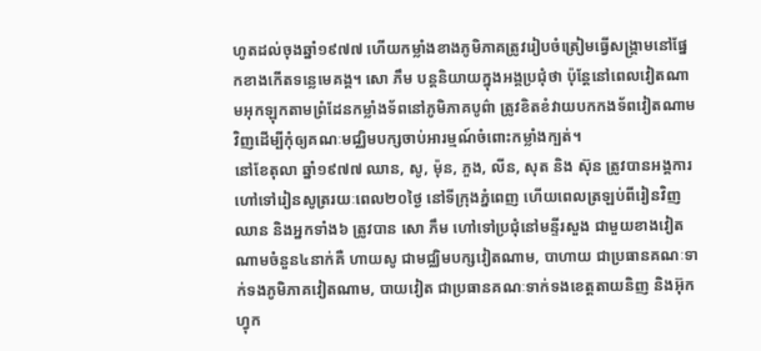ហូតដល់ចុងឆ្នាំ១៩៧៧ ហើយកម្លាំងខាងភូមិភាគត្រូវរៀបចំត្រៀមធ្វើសង្រ្គាមនៅផ្នែកខាងកើតទន្លេមេគង្គ។ សោ ភឹម បន្តនិយាយក្នុងអង្គប្រជុំថា ប៉ុន្តែនៅពេលវៀតណាមអុកឡុកតាមព្រំដែនកម្លាំងទ័ពនៅភូមិភាគបូព៌ា ត្រូវខិតខំវាយបកកងទ័ពវៀតណាមវិញដើម្បីកុំឲ្យគណៈមជ្ឈិមបក្សចាប់អារម្មណ៍ចំពោះកម្លាំងក្បត់។
នៅខែតុលា ឆ្នាំ១៩៧៧ ឈាន, សូ, ម៉ុន, ភួង, លីន, សុត និង ស៊ុន ត្រូវបានអង្គការហៅទៅរៀនសូត្ររយៈពេល២០ថ្ងៃ នៅទីក្រុងភ្នំពេញ ហើយពេលត្រឡប់ពីរៀនវិញ ឈាន និងអ្នកទាំង៦ ត្រូវបាន សោ ភឹម ហៅទៅប្រជុំនៅមន្ទីរសួង ជាមួយខាងវៀតណាមចំនួន៤នាក់គឺ ហាយសូ ជាមជ្ឈិមបក្សវៀតណាម, បាហាយ ជាប្រធានគណៈទាក់ទងភូមិភាគវៀតណាម, បាយវៀត ជាប្រធានគណៈទាក់ទងខេត្តតាយនិញ និងអ៊ុក ហ្វុក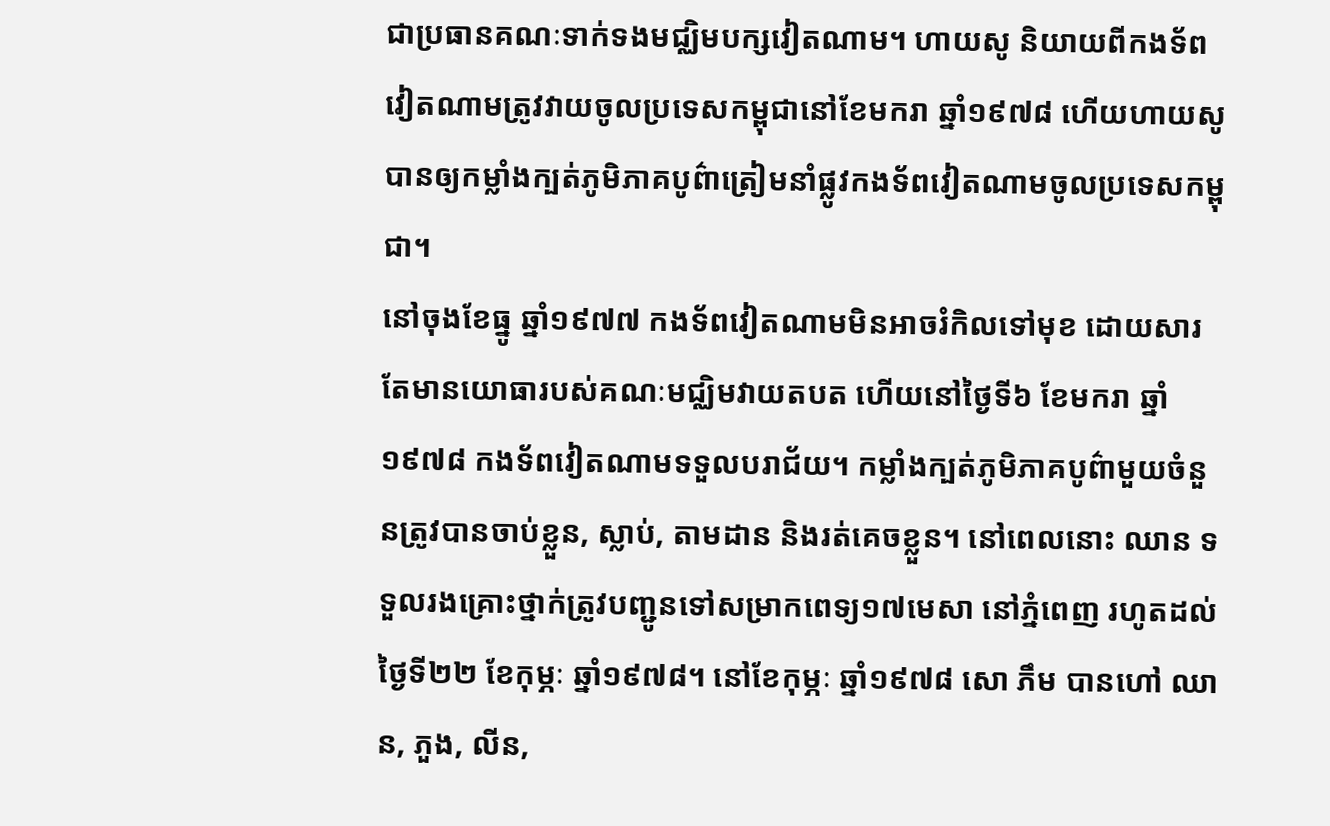ជាប្រធានគណៈទាក់ទងមជ្ឈិមបក្សវៀតណាម។ ហាយសូ និយាយពីកងទ័ពវៀតណាមត្រូវវាយចូលប្រទេសកម្ពុជានៅខែមករា ឆ្នាំ១៩៧៨ ហើយហាយសូ បានឲ្យកម្លាំងក្បត់ភូមិភាគបូព៌ាត្រៀមនាំផ្លូវកងទ័ពវៀតណាមចូលប្រទេសកម្ពុជា។
នៅចុងខែធ្នូ ឆ្នាំ១៩៧៧ កងទ័ពវៀតណាមមិនអាចរំកិលទៅមុខ ដោយសារតែមានយោធារបស់គណៈមជ្ឈិមវាយតបត ហើយនៅថ្ងៃទី៦ ខែមករា ឆ្នាំ១៩៧៨ កងទ័ពវៀតណាមទទួលបរាជ័យ។ កម្លាំងក្បត់ភូមិភាគបូព៌ាមួយចំនួនត្រូវបានចាប់ខ្លួន, ស្លាប់, តាមដាន និងរត់គេចខ្លួន។ នៅពេលនោះ ឈាន ទទួលរងគ្រោះថ្នាក់ត្រូវបញ្ជូនទៅសម្រាកពេទ្យ១៧មេសា នៅភ្នំពេញ រហូតដល់ថ្ងៃទី២២ ខែកុម្ភៈ ឆ្នាំ១៩៧៨។ នៅខែកុម្ភៈ ឆ្នាំ១៩៧៨ សោ ភឹម បានហៅ ឈាន, ភួង, លីន,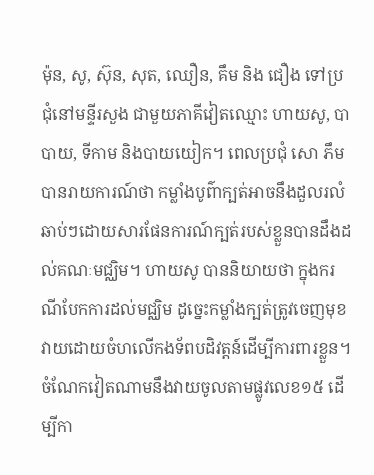ម៉ុន, សូ, ស៊ុន, សុត, ឈឿន, គឹម និង ជឿង ទៅប្រជុំនៅមន្ទីរសួង ជាមួយភាគីវៀតឈ្មោះ ហាយសូ, បាបាយ, ទីកាម និងបាយយៀក។ ពេលប្រជុំ សោ ភឹម បានរាយការណ៍ថា កម្លាំងបូព៌ាក្បត់អាចនឹងដួលរលំឆាប់ៗដោយសារផែនការណ៍ក្បត់របស់ខ្លួនបានដឹងដល់គណៈមជ្ឈិម។ ហាយសូ បាននិយាយថា ក្នុងករណីបែកការដល់មជ្ឈិម ដូច្នេះកម្លាំងក្បត់ត្រូវចេញមុខវាយដោយចំហលើកងទ័ពបដិវត្តន៍ដើម្បីការពារខ្លួន។ ចំណែកវៀតណាមនឹងវាយចូលតាមផ្លូវលេខ១៥ ដើម្បីកា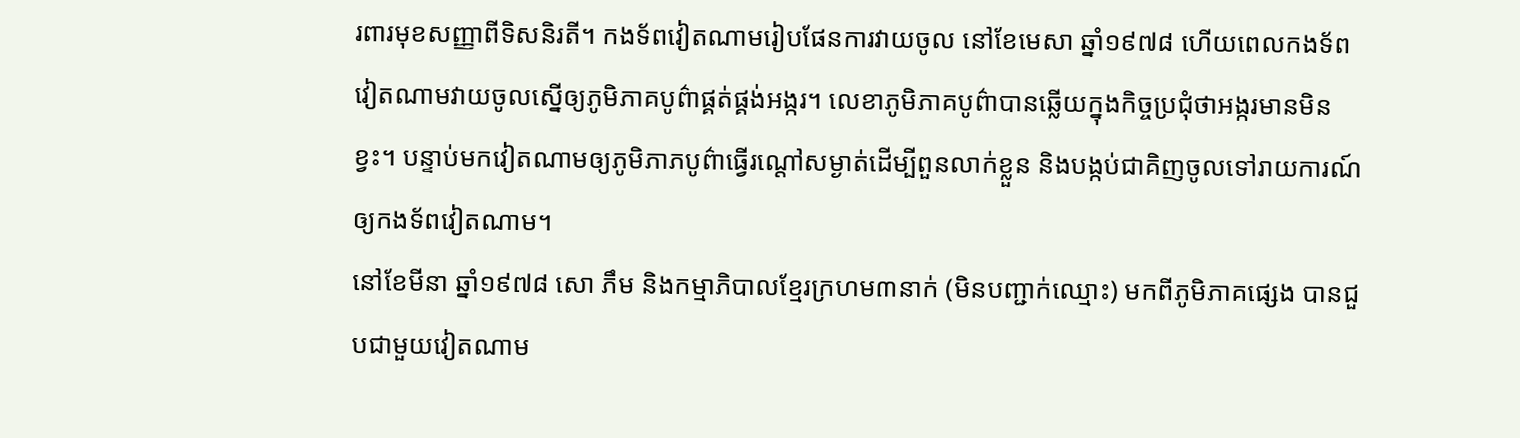រពារមុខសញ្ញាពីទិសនិរតី។ កងទ័ពវៀតណាមរៀបផែនការវាយចូល នៅខែមេសា ឆ្នាំ១៩៧៨ ហើយពេលកងទ័ពវៀតណាមវាយចូលស្នើឲ្យភូមិភាគបូព៌ាផ្គត់ផ្គង់អង្ករ។ លេខាភូមិភាគបូព៌ាបានឆ្លើយក្នុងកិច្ចប្រជុំថាអង្ករមានមិនខ្វះ។ បន្ទាប់មកវៀតណាមឲ្យភូមិភាភបូព៌ាធ្វើរណ្តៅសម្ងាត់ដើម្បីពួនលាក់ខ្លួន និងបង្កប់ជាគិញចូលទៅរាយការណ៍ឲ្យកងទ័ពវៀតណាម។
នៅខែមីនា ឆ្នាំ១៩៧៨ សោ ភឹម និងកម្មាភិបាលខ្មែរក្រហម៣នាក់ (មិនបញ្ជាក់ឈ្មោះ) មកពីភូមិភាគផ្សេង បានជួបជាមួយវៀតណាម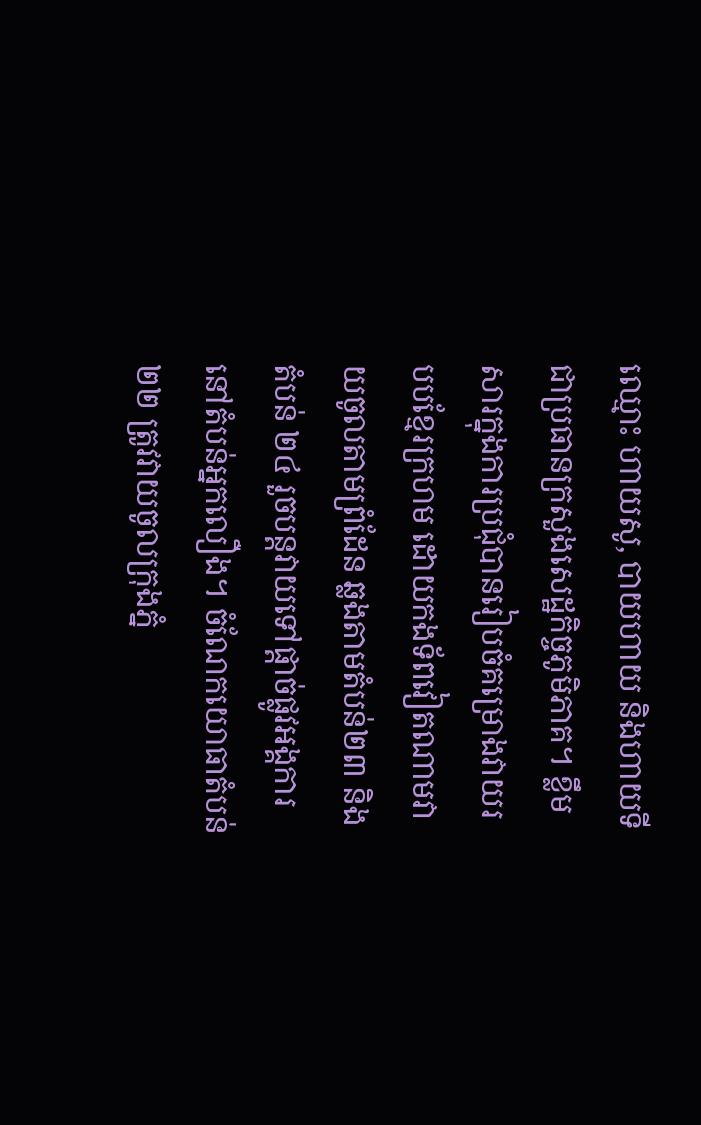ឈ្មោះ ហាយសូ, បាយហាយ និងហាយទី ជាប្រធានក្រសួងសេដ្ឋកិច្ចភូមិភាគ។ ខ្លឹមសារក្នុងការប្រជុំបានរៀបចំគម្រោងវាយរបបខ្មែរក្រហម ដោយកងទ័ពវៀតណាមវាយចូលតាមព្រំដែន ឆ្លងតាមតំបន់២៣ និងតំបន់ ២៤ រួចបន្តវាយទៅផ្តាច់ផ្លូវអង្គការនៅតំបន់អ្នកលឿង។ ចំណែកយោធាតំបន់២២ ត្រូវវាយចូលក្រុងភ្នំ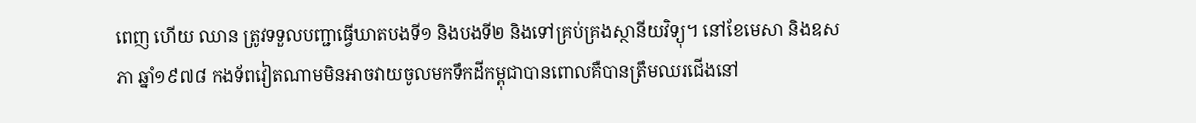ពេញ ហើយ ឈាន ត្រូវទទួលបញ្ជាធ្វើឃាតបងទី១ និងបងទី២ និងទៅគ្រប់គ្រងស្ថានីយវិទ្យុ។ នៅខែមេសា និងឧសភា ឆ្នាំ១៩៧៨ កងទ័ពវៀតណាមមិនអាចវាយចូលមកទឹកដីកម្ពុជាបានពោលគឺបានត្រឹមឈរជើងនៅ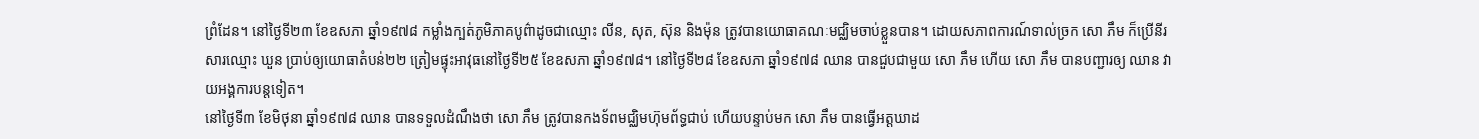ព្រំដែន។ នៅថ្ងៃទី២៣ ខែឧសភា ឆ្នាំ១៩៧៨ កម្លាំងក្បត់ភូមិភាគបូព៌ាដូចជាឈ្មោះ លីន, សុត, ស៊ុន និងម៉ុន ត្រូវបានយោធាគណៈមជ្ឈិមចាប់ខ្លួនបាន។ ដោយសភាពការណ៍ទាល់ច្រក សោ ភឹម ក៏ប្រើនីរសារឈ្មោះ ឃួន ប្រាប់ឲ្យយោធាតំបន់២២ ត្រៀមផ្ទុះអាវុធនៅថ្ងៃទី២៥ ខែឧសភា ឆ្នាំ១៩៧៨។ នៅថ្ងៃទី២៨ ខែឧសភា ឆ្នាំ១៩៧៨ ឈាន បានជួបជាមួយ សោ ភឹម ហើយ សោ ភឹម បានបញ្ជារឲ្យ ឈាន វាយអង្គការបន្តទៀត។
នៅថ្ងៃទី៣ ខែមិថុនា ឆ្នាំ១៩៧៨ ឈាន បានទទួលដំណឹងថា សោ ភឹម ត្រូវបានកងទ័ពមជ្ឈិមហ៊ុមព័ទ្ធជាប់ ហើយបន្ទាប់មក សោ ភឹម បានធ្វើអត្តឃាដ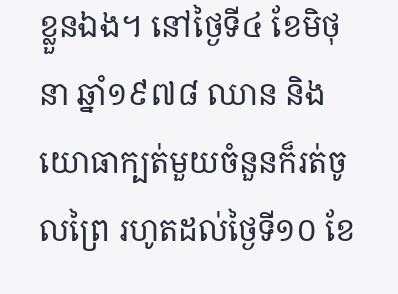ខ្លួនឯង។ នៅថ្ងៃទី៤ ខែមិថុនា ឆ្នាំ១៩៧៨ ឈាន និង យោធាក្បត់មួយចំនួនក៏រត់ចូលព្រៃ រហូតដល់ថ្ងៃទី១០ ខែ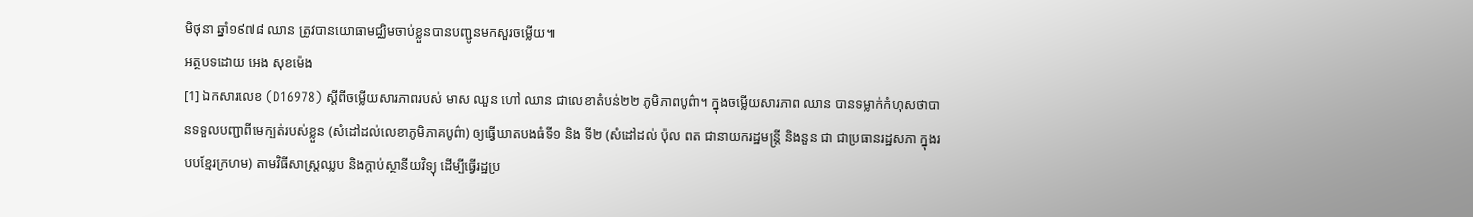មិថុនា ឆ្នាំ១៩៧៨ ឈាន ត្រូវបានយោធាមជ្ឈិមចាប់ខ្លួនបានបញ្ជូនមកសួរចម្លើយ៕
អត្ថបទដោយ អេង សុខម៉េង
[1] ឯកសារលេខ (D16978) ស្តីពីចម្លើយសារភាពរបស់ មាស ឈួន ហៅ ឈាន ជាលេខាតំបន់២២ ភូមិភាពបូព៌ា។ ក្នុងចម្លើយសារភាព ឈាន បានទម្លាក់កំហុសថាបានទទួលបញ្ជាពីមេក្បត់របស់ខ្លួន (សំដៅដល់លេខាភូមិភាគបូព៌ា) ឲ្យធ្វើឃាតបងធំទី១ និង ទី២ (សំដៅដល់ ប៉ុល ពត ជានាយករដ្ឋមន្រ្តី និងនួន ជា ជាប្រធានរដ្ឋសភា ក្នុងរបបខ្មែរក្រហម) តាមវិធីសាស្រ្តឈ្លប និងក្ដាប់ស្ថានីយវិទ្យុ ដើម្បីធ្វើរដ្ឋប្រ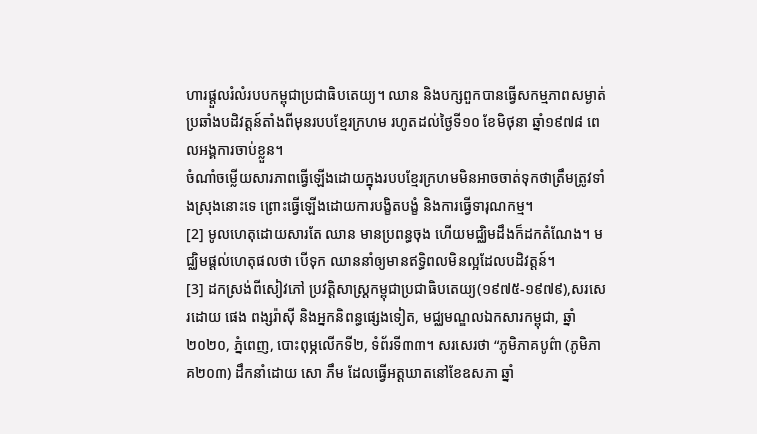ហារផ្តួលរំលំរបបកម្ពុជាប្រជាធិបតេយ្យ។ ឈាន និងបក្សពួកបានធ្វើសកម្មភាពសម្ងាត់ប្រឆាំងបដិវត្ដន៍តាំងពីមុនរបបខ្មែរក្រហម រហូតដល់ថ្ងៃទី១០ ខែមិថុនា ឆ្នាំ១៩៧៨ ពេលអង្គការចាប់ខ្លួន។
ចំណាំចម្លើយសារភាពធ្វើឡើងដោយក្នុងរបបខ្មែរក្រហមមិនអាចចាត់ទុកថាត្រឹមត្រូវទាំងស្រុងនោះទេ ព្រោះធ្វើឡើងដោយការបង្ខិតបង្ខំ និងការធ្វើទារុណកម្ម។
[2] មូលហេតុដោយសារតែ ឈាន មានប្រពន្ធចុង ហើយមជ្ឈិមដឹងក៏ដកតំណែង។ មជ្ឈិមផ្តល់ហេតុផលថា បើទុក ឈាននាំឲ្យមានឥទ្ធិពលមិនល្អដែលបដិវត្តន៍។
[3] ដកស្រង់ពីសៀវភៅ ប្រវត្តិសាស្រ្តកម្ពុជាប្រជាធិបតេយ្យ(១៩៧៥-១៩៧៩),សរសេរដោយ ផេង ពង្សរ៉ាស៊ី និងអ្នកនិពន្ធផ្សេងទៀត, មជ្ឈមណ្ឌលឯកសារកម្ពុជា, ឆ្នាំ២០២០, ភ្នំពេញ, បោះពុម្ភលើកទី២, ទំព័រទី៣៣។ សរសេរថា “ភូមិភាគបូព៌ា (ភូមិភាគ២០៣) ដឹកនាំដោយ សោ ភឹម ដែលធ្វើអត្តឃាតនៅខែឧសភា ឆ្នាំ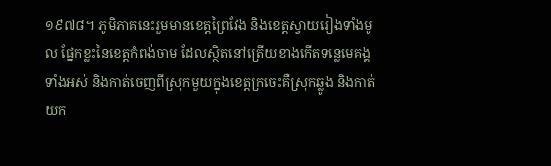១៩៧៨។ ភូមិភាគនេះរួមមានខេត្តព្រៃវែង និងខេត្តស្វាយរៀងទាំងមូល ផ្នែកខ្លះនៃខេត្តកំពង់ចាម ដែលស្ថិតនៅត្រើយខាងកើតទន្លេមេគង្គទាំងអស់ និងកាត់ចេញពីស្រុកមួយក្នុងខេត្តក្រចេះគឺស្រុកឆ្លូង និងកាត់យក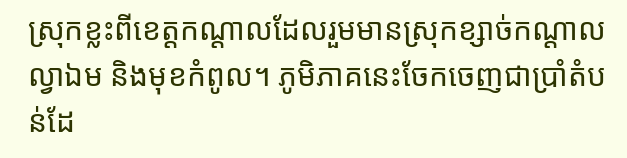ស្រុកខ្លះពីខេត្តកណ្តាលដែលរួមមានស្រុកខ្សាច់កណ្តាល ល្វាឯម និងមុខកំពូល។ ភូមិភាគនេះចែកចេញជាប្រាំតំបន់ដែ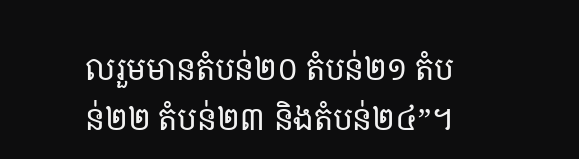លរួមមានតំបន់២០ តំបន់២១ តំបន់២២ តំបន់២៣ និងតំបន់២៤”។